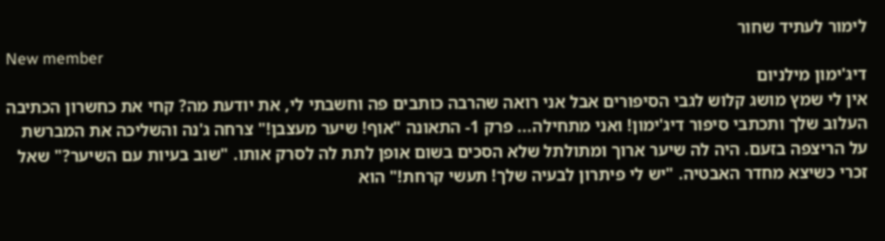לימור לעתיד שחור
New member
דיג'ימון מילניום
אין לי שמץ מושג קלוש לגבי הסיפורים אבל אני רואה שהרבה כותבים פה וחשבתי לי, את יודעת מה? קחי את כחשרון הכתיבה העלוב שלך ותכתבי סיפור דיג'ימון! ואני מתחילה... פרק 1- התאונה "אוף! שיער מעצבן!" צרחה ג'נה והשליכה את המברשת על הריצפה בזעם. היה לה שיער ארוך ומתולתל שלא הסכים בשום אופן לתת לה לסרק אותו. "שוב בעיות עם השיער?" שאל זכרי כשיצא מחדר האבטיה. "יש לי פיתרון לבעיה שלך! תעשי קרחת!" הוא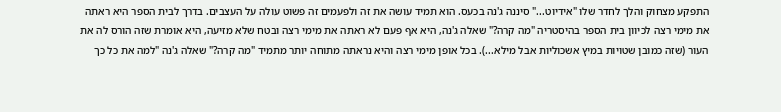התפקע מצחוק והלך לחדר שלו "אידיוט..." סיננה ג'נה בכעס. הוא תמיד עושה את זה ולפעמים זה פשוט עולה על העצבים. בדרך לבית הספר היא ראתה את מימי רצה לכיוון בית הספר בהיסטריה "מה קרה?" שאלה ג'נה, היא אף פעם לא ראתה את מימי רצה ובטח שלא מזיעה, היא אומרת שזה הורס לה את העור (שזה כמובן שטויות במיץ אשכוליות אבל מילא...). בכל אופן מימי רצה והיא נראתה מתוחה יותר מתמיד "מה קרה?" שאלה ג'נה "למה את כל כך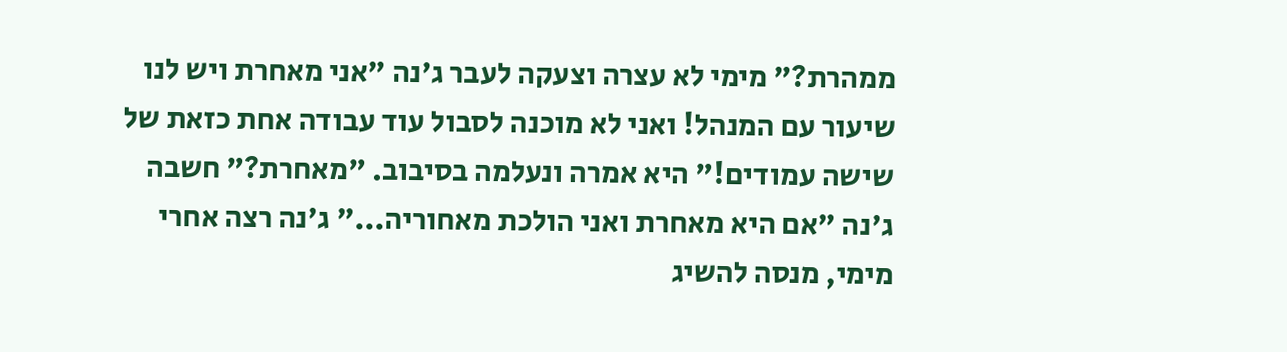ממהרת?" מימי לא עצרה וצעקה לעבר ג'נה "אני מאחרת ויש לנו שיעור עם המנהל! ואני לא מוכנה לסבול עוד עבודה אחת כזאת של שישה עמודים!" היא אמרה ונעלמה בסיבוב. "מאחרת?" חשבה ג'נה "אם היא מאחרת ואני הולכת מאחוריה..." ג'נה רצה אחרי מימי, מנסה להשיג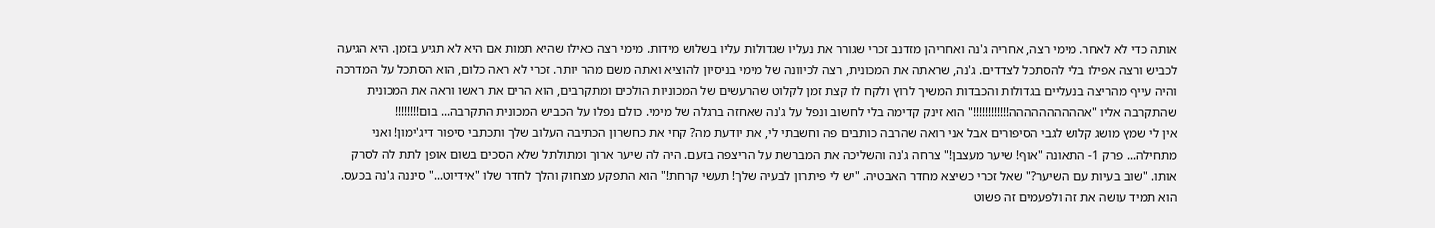אותה כדי לא לאחר. מימי רצה, אחריה ג'נה ואחריהן מזדנב זכרי שגורר את נעליו שגדולות עליו בשלוש מידות. מימי רצה כאילו שהיא תמות אם היא לא תגיע בזמן. היא הגיעה לכביש ורצה אפילו בלי להסתכל לצדדים. ג'נה, שראתה את המכונית, רצה לכיוונה של מימי בניסיון להוציא ואתה משם מהר יותר. זכרי לא ראה כלום, הוא הסתכל על המדרכה והיה עייף מהריצה בנעליים בגדולות והכבדות המשיך לרוץ ולקח לו קצת זמן לקלוט שהרעשים של המכוניות הולכים ומתקרבים, הוא הרים את ראשו וראה את המכונית שהתקרבה אליו "אהההההההההה!!!!!!!!!!!!" הוא זינק קדימה בלי לחשוב ונפל על ג'נה שאחזה ברגלה של מימי. כולם נפלו על הכביש המכונית התקרבה... בום!!!!!!!!
אין לי שמץ מושג קלוש לגבי הסיפורים אבל אני רואה שהרבה כותבים פה וחשבתי לי, את יודעת מה? קחי את כחשרון הכתיבה העלוב שלך ותכתבי סיפור דיג'ימון! ואני מתחילה... פרק 1- התאונה "אוף! שיער מעצבן!" צרחה ג'נה והשליכה את המברשת על הריצפה בזעם. היה לה שיער ארוך ומתולתל שלא הסכים בשום אופן לתת לה לסרק אותו. "שוב בעיות עם השיער?" שאל זכרי כשיצא מחדר האבטיה. "יש לי פיתרון לבעיה שלך! תעשי קרחת!" הוא התפקע מצחוק והלך לחדר שלו "אידיוט..." סיננה ג'נה בכעס. הוא תמיד עושה את זה ולפעמים זה פשוט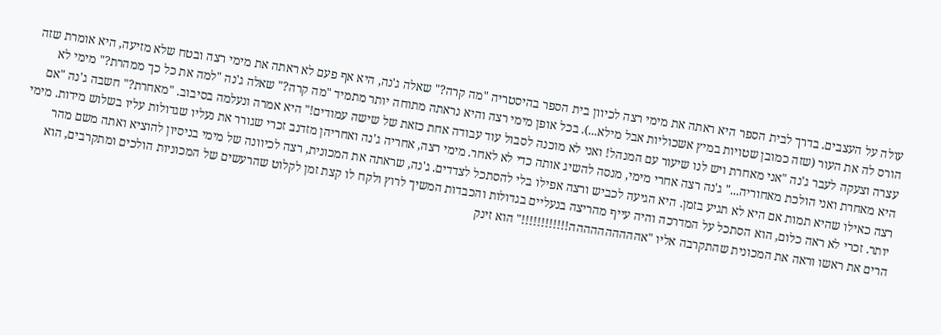עולה על העצבים. בדרך לבית הספר היא ראתה את מימי רצה לכיוון בית הספר בהיסטריה "מה קרה?" שאלה ג'נה, היא אף פעם לא ראתה את מימי רצה ובטח שלא מזיעה, היא אומרת שזה הורס לה את העור (שזה כמובן שטויות במיץ אשכוליות אבל מילא...). בכל אופן מימי רצה והיא נראתה מתוחה יותר מתמיד "מה קרה?" שאלה ג'נה "למה את כל כך ממהרת?" מימי לא עצרה וצעקה לעבר ג'נה "אני מאחרת ויש לנו שיעור עם המנהל! ואני לא מוכנה לסבול עוד עבודה אחת כזאת של שישה עמודים!" היא אמרה ונעלמה בסיבוב. "מאחרת?" חשבה ג'נה "אם היא מאחרת ואני הולכת מאחוריה..." ג'נה רצה אחרי מימי, מנסה להשיג אותה כדי לא לאחר. מימי רצה, אחריה ג'נה ואחריהן מזדנב זכרי שגורר את נעליו שגדולות עליו בשלוש מידות. מימי רצה כאילו שהיא תמות אם היא לא תגיע בזמן. היא הגיעה לכביש ורצה אפילו בלי להסתכל לצדדים. ג'נה, שראתה את המכונית, רצה לכיוונה של מימי בניסיון להוציא ואתה משם מהר יותר. זכרי לא ראה כלום, הוא הסתכל על המדרכה והיה עייף מהריצה בנעליים בגדולות והכבדות המשיך לרוץ ולקח לו קצת זמן לקלוט שהרעשים של המכוניות הולכים ומתקרבים, הוא הרים את ראשו וראה את המכונית שהתקרבה אליו "אהההההההההה!!!!!!!!!!!!" הוא זינק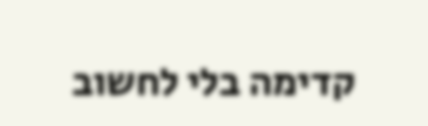קדימה בלי לחשוב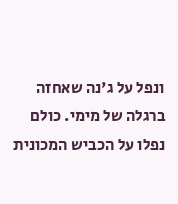ונפל על ג'נה שאחזה ברגלה של מימי. כולם נפלו על הכביש המכונית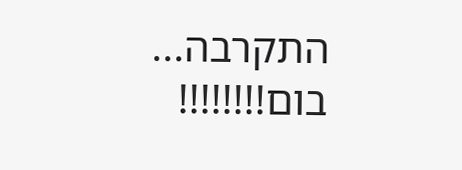התקרבה... בום!!!!!!!!